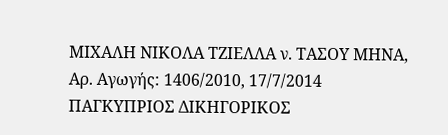ΜΙΧΑΛΗ ΝΙΚΟΛΑ ΤΖΙΕΛΛΑ ν. ΤΑΣΟΥ ΜΗΝΑ, Αρ. Αγωγής: 1406/2010, 17/7/2014 ΠΑΓΚΥΠΡΙΟΣ ΔΙΚΗΓΟΡΙΚΟΣ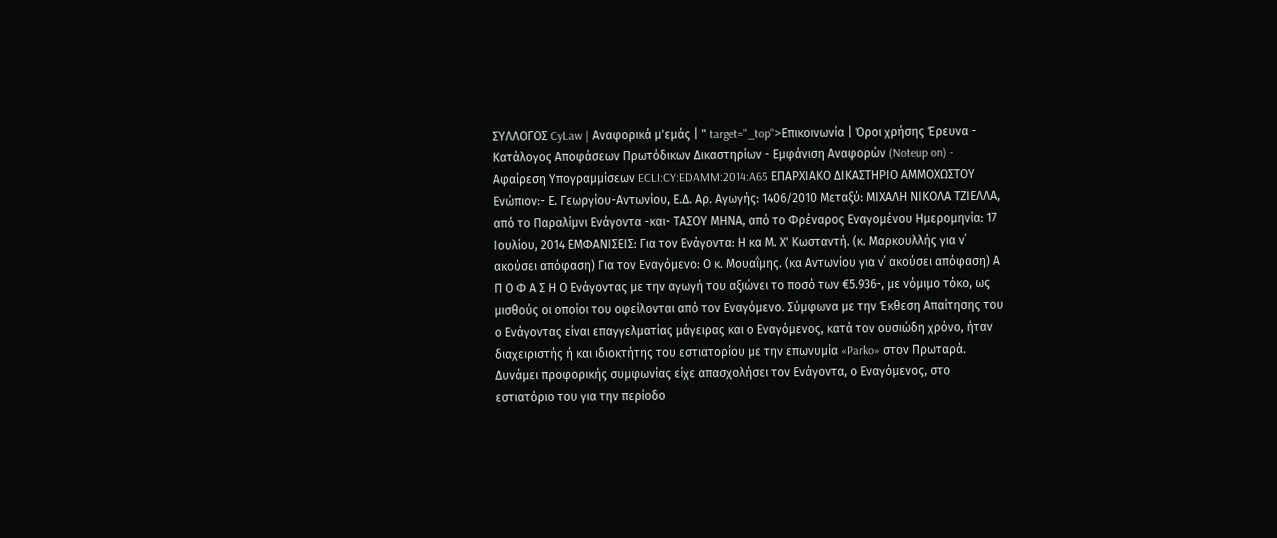ΣΥΛΛΟΓΟΣ CyLaw | Αναφορικά μ'εμάς | " target="_top">Επικοινωνία | Όροι χρήσης Έρευνα - Κατάλογος Αποφάσεων Πρωτόδικων Δικαστηρίων - Εμφάνιση Αναφορών (Noteup on) - Αφαίρεση Υπογραμμίσεων ECLI:CY:EDAMM:2014:A65 ΕΠΑΡΧΙΑΚΟ ΔΙΚΑΣΤΗΡΙΟ ΑΜΜΟΧΩΣΤΟΥ Ενώπιον:- Ε. Γεωργίου-Αντωνίου, Ε.Δ. Αρ. Αγωγής: 1406/2010 Μεταξύ: ΜΙΧΑΛΗ ΝΙΚΟΛΑ ΤΖΙΕΛΛΑ, από το Παραλίμνι Ενάγοντα -και- ΤΑΣΟΥ ΜΗΝΑ, από το Φρέναρος Εναγομένου Ημερομηνία: 17 Ιουλίου, 2014 ΕΜΦΑΝΙΣΕΙΣ: Για τον Eνάγοντα: Η κα Μ. Χ' Κωσταντή. (κ. Μαρκουλλής για ν΄ ακούσει απόφαση) Για τον Eναγόμενο: Ο κ. Μουαΐμης. (κα Αντωνίου για ν΄ ακούσει απόφαση) Α Π Ο Φ Α Σ Η Ο Ενάγοντας με την αγωγή του αξιώνει το ποσό των €5.936-, με νόμιμο τόκο, ως μισθούς οι οποίοι του οφείλονται από τον Εναγόμενο. Σύμφωνα με την Έκθεση Απαίτησης του ο Ενάγοντας είναι επαγγελματίας μάγειρας και ο Εναγόμενος, κατά τον ουσιώδη χρόνο, ήταν διαχειριστής ή και ιδιοκτήτης του εστιατορίου με την επωνυμία «Parko» στον Πρωταρά. Δυνάμει προφορικής συμφωνίας είχε απασχολήσει τον Ενάγοντα, ο Εναγόμενος, στο εστιατόριο του για την περίοδο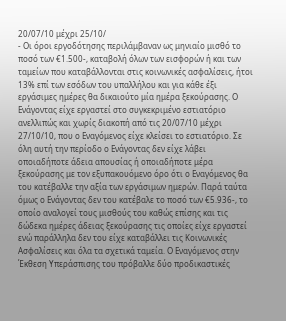20/07/10 μέχρι 25/10/
- Οι όροι εργοδότησης περιλάμβαναν ως μηνιαίο μισθό το ποσό των €1.500-, καταβολή όλων των εισφορών ή και των ταμείων που καταβάλλονται στις κοινωνικές ασφαλίσεις, ήτοι 13% επί των εσόδων του υπαλλήλου και για κάθε έξι εργάσιμες ημέρες θα δικαιούτο μία ημέρα ξεκούρασης. Ο Ενάγοντας είχε εργαστεί στο συγκεκριμένο εστιατόριο ανελλιπώς και χωρίς διακοπή από τις 20/07/10 μέχρι 27/10/10, που ο Εναγόμενος είχε κλείσει το εστιατόριο. Σε όλη αυτή την περίοδο ο Ενάγοντας δεν είχε λάβει οποιαδήποτε άδεια απουσίας ή οποιαδήποτε μέρα ξεκούρασης με τον εξυπακουόμενο όρο ότι ο Εναγόμενος θα του κατέβαλλε την αξία των εργάσιμων ημερών. Παρά ταύτα όμως ο Ενάγοντας δεν του κατέβαλε το ποσό των €5.936-, το οποίο αναλογεί τους μισθούς του καθώς επίσης και τις δώδεκα ημέρες άδειας ξεκούρασης τις οποίες είχε εργαστεί ενώ παράλληλα δεν του είχε καταβάλλει τις Κοινωνικές Ασφαλίσεις και όλα τα σχετικά ταμεία. Ο Εναγόμενος στην Έκθεση Υπεράσπισης του πρόβαλλε δύο προδικαστικές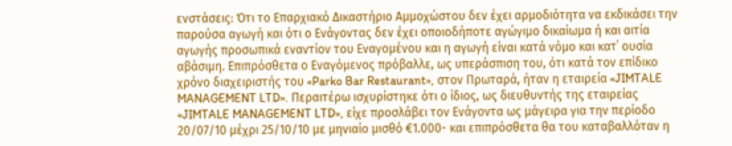ενστάσεις: Ότι το Επαρχιακό Δικαστήριο Αμμοχώστου δεν έχει αρμοδιότητα να εκδικάσει την παρούσα αγωγή και ότι ο Ενάγοντας δεν έχει οποιοδήποτε αγώγιμο δικαίωμα ή και αιτία αγωγής προσωπικά εναντίον του Εναγομένου και η αγωγή είναι κατά νόμο και κατ΄ ουσία αβάσιμη. Επιπρόσθετα ο Εναγόμενος πρόβαλλε, ως υπεράσπιση του, ότι κατά τον επίδικο χρόνο διαχειριστής του «Parko Bar Restaurant», στον Πρωταρά, ήταν η εταιρεία «JIMTALE MANAGEMENT LTD». Περαιτέρω ισχυρίστηκε ότι ο ίδιος, ως διευθυντής της εταιρείας «JIMTALE MANAGEMENT LTD», είχε προσλάβει τον Ενάγοντα ως μάγειρα για την περίοδο 20/07/10 μέχρι 25/10/10 με μηνιαίο μισθό €1.000- και επιπρόσθετα θα του καταβαλλόταν η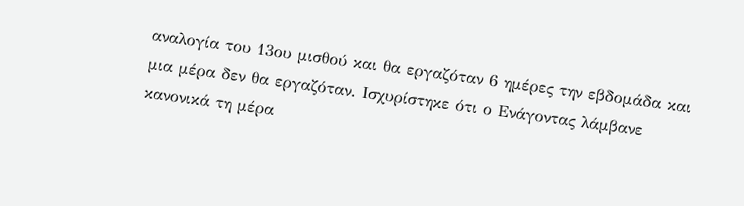αναλογία του 13ου μισθού και θα εργαζόταν 6 ημέρες την εβδομάδα και μια μέρα δεν θα εργαζόταν. Ισχυρίστηκε ότι ο Ενάγοντας λάμβανε κανονικά τη μέρα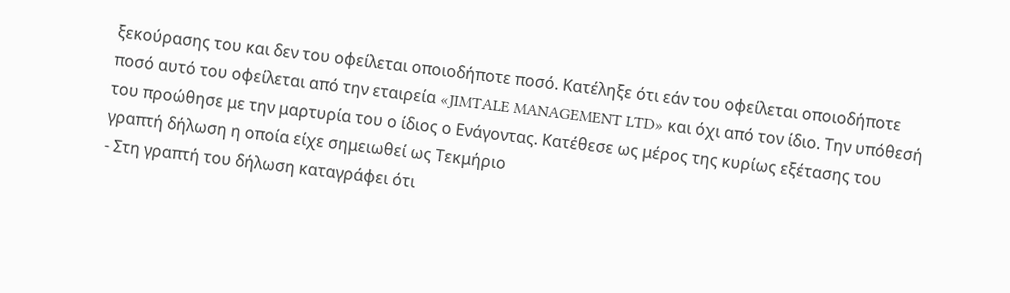ξεκούρασης του και δεν του οφείλεται οποιοδήποτε ποσό. Κατέληξε ότι εάν του οφείλεται οποιοδήποτε ποσό αυτό του οφείλεται από την εταιρεία «JIMTALE MANAGEMENT LTD» και όχι από τον ίδιο. Την υπόθεσή του προώθησε με την μαρτυρία του ο ίδιος ο Ενάγοντας. Κατέθεσε ως μέρος της κυρίως εξέτασης του γραπτή δήλωση η οποία είχε σημειωθεί ως Τεκμήριο
- Στη γραπτή του δήλωση καταγράφει ότι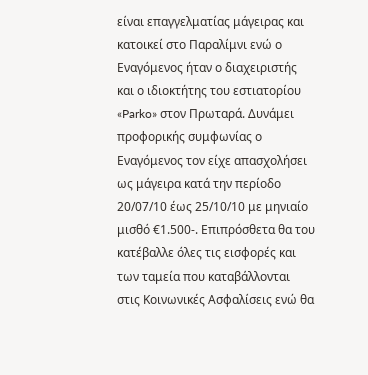είναι επαγγελματίας μάγειρας και κατοικεί στο Παραλίμνι ενώ ο Εναγόμενος ήταν ο διαχειριστής και ο ιδιοκτήτης του εστιατορίου «Parko» στον Πρωταρά. Δυνάμει προφορικής συμφωνίας ο Εναγόμενος τον είχε απασχολήσει ως μάγειρα κατά την περίοδο 20/07/10 έως 25/10/10 με μηνιαίο μισθό €1.500-. Επιπρόσθετα θα του κατέβαλλε όλες τις εισφορές και των ταμεία που καταβάλλονται στις Κοινωνικές Ασφαλίσεις ενώ θα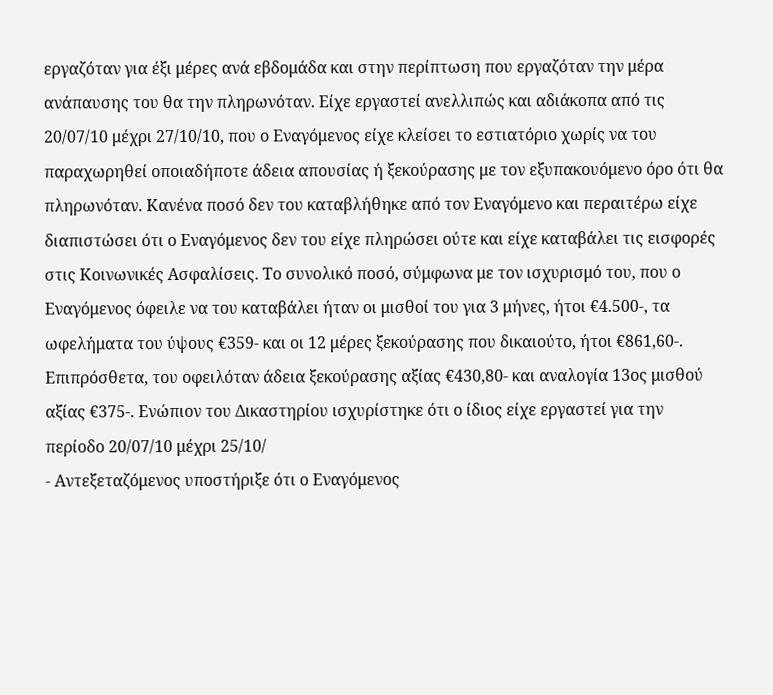εργαζόταν για έξι μέρες ανά εβδομάδα και στην περίπτωση που εργαζόταν την μέρα ανάπαυσης του θα την πληρωνόταν. Είχε εργαστεί ανελλιπώς και αδιάκοπα από τις 20/07/10 μέχρι 27/10/10, που ο Εναγόμενος είχε κλείσει το εστιατόριο χωρίς να του παραχωρηθεί οποιαδήποτε άδεια απουσίας ή ξεκούρασης με τον εξυπακουόμενο όρο ότι θα πληρωνόταν. Κανένα ποσό δεν του καταβλήθηκε από τον Εναγόμενο και περαιτέρω είχε διαπιστώσει ότι ο Εναγόμενος δεν του είχε πληρώσει ούτε και είχε καταβάλει τις εισφορές στις Κοινωνικές Ασφαλίσεις. Το συνολικό ποσό, σύμφωνα με τον ισχυρισμό του, που ο Εναγόμενος όφειλε να του καταβάλει ήταν οι μισθοί του για 3 μήνες, ήτοι €4.500-, τα ωφελήματα του ύψους €359- και οι 12 μέρες ξεκούρασης που δικαιούτο, ήτοι €861,60-. Επιπρόσθετα, του οφειλόταν άδεια ξεκούρασης αξίας €430,80- και αναλογία 13ος μισθού αξίας €375-. Ενώπιον του Δικαστηρίου ισχυρίστηκε ότι ο ίδιος είχε εργαστεί για την περίοδο 20/07/10 μέχρι 25/10/
- Αντεξεταζόμενος υποστήριξε ότι ο Εναγόμενος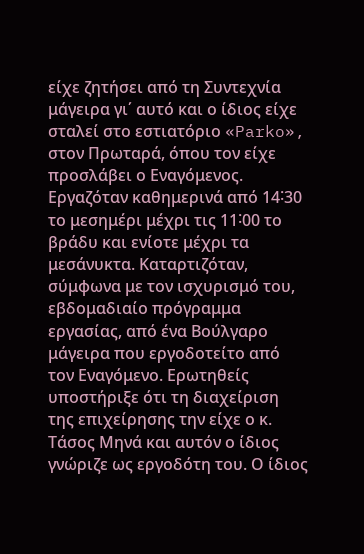είχε ζητήσει από τη Συντεχνία μάγειρα γι΄ αυτό και ο ίδιος είχε σταλεί στο εστιατόριο «Parko», στον Πρωταρά, όπου τον είχε προσλάβει ο Εναγόμενος. Εργαζόταν καθημερινά από 14˸30 το μεσημέρι μέχρι τις 11˸00 το βράδυ και ενίοτε μέχρι τα μεσάνυκτα. Καταρτιζόταν, σύμφωνα με τον ισχυρισμό του, εβδομαδιαίο πρόγραμμα εργασίας, από ένα Βούλγαρο μάγειρα που εργοδοτείτο από τον Εναγόμενο. Ερωτηθείς υποστήριξε ότι τη διαχείριση της επιχείρησης την είχε ο κ. Τάσος Μηνά και αυτόν ο ίδιος γνώριζε ως εργοδότη του. Ο ίδιος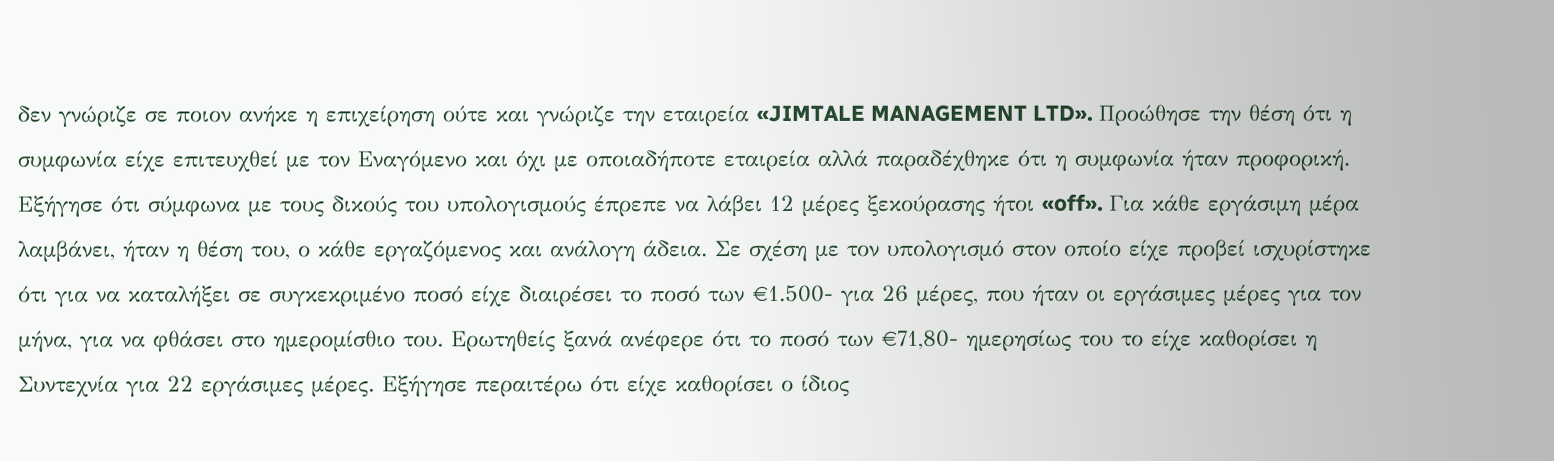δεν γνώριζε σε ποιον ανήκε η επιχείρηση ούτε και γνώριζε την εταιρεία «JIMTALE MANAGEMENT LTD». Προώθησε την θέση ότι η συμφωνία είχε επιτευχθεί με τον Εναγόμενο και όχι με οποιαδήποτε εταιρεία αλλά παραδέχθηκε ότι η συμφωνία ήταν προφορική. Εξήγησε ότι σύμφωνα με τους δικούς του υπολογισμούς έπρεπε να λάβει 12 μέρες ξεκούρασης ήτοι «off». Για κάθε εργάσιμη μέρα λαμβάνει, ήταν η θέση του, ο κάθε εργαζόμενος και ανάλογη άδεια. Σε σχέση με τον υπολογισμό στον οποίο είχε προβεί ισχυρίστηκε ότι για να καταλήξει σε συγκεκριμένο ποσό είχε διαιρέσει το ποσό των €1.500- για 26 μέρες, που ήταν οι εργάσιμες μέρες για τον μήνα, για να φθάσει στο ημερομίσθιο του. Ερωτηθείς ξανά ανέφερε ότι το ποσό των €71,80- ημερησίως του το είχε καθορίσει η Συντεχνία για 22 εργάσιμες μέρες. Εξήγησε περαιτέρω ότι είχε καθορίσει ο ίδιος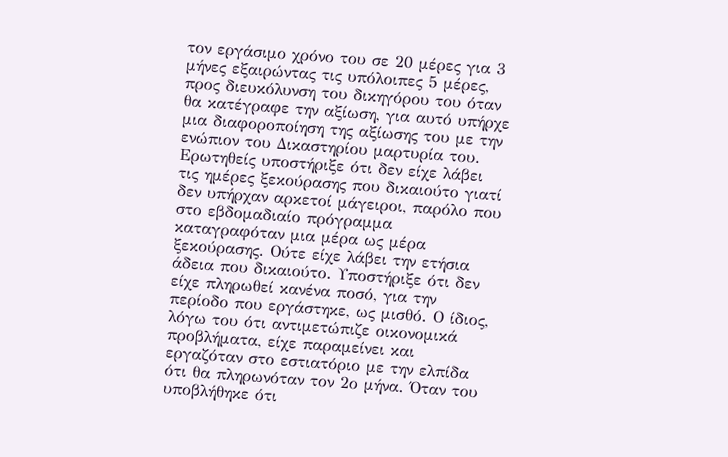τον εργάσιμο χρόνο του σε 20 μέρες για 3 μήνες εξαιρώντας τις υπόλοιπες 5 μέρες, προς διευκόλυνση του δικηγόρου του όταν θα κατέγραφε την αξίωση, για αυτό υπήρχε μια διαφοροποίηση της αξίωσης του με την ενώπιον του Δικαστηρίου μαρτυρία του. Ερωτηθείς υποστήριξε ότι δεν είχε λάβει τις ημέρες ξεκούρασης που δικαιούτο γιατί δεν υπήρχαν αρκετοί μάγειροι, παρόλο που στο εβδομαδιαίο πρόγραμμα καταγραφόταν μια μέρα ως μέρα ξεκούρασης. Ούτε είχε λάβει την ετήσια άδεια που δικαιούτο. Υποστήριξε ότι δεν είχε πληρωθεί κανένα ποσό, για την περίοδο που εργάστηκε, ως μισθό. Ο ίδιος, λόγω του ότι αντιμετώπιζε οικονομικά προβλήματα, είχε παραμείνει και εργαζόταν στο εστιατόριο με την ελπίδα ότι θα πληρωνόταν τον 2ο μήνα. Όταν του υποβλήθηκε ότι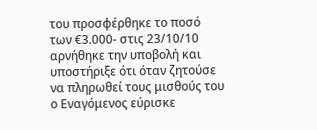του προσφέρθηκε το ποσό των €3.000- στις 23/10/10 αρνήθηκε την υποβολή και υποστήριξε ότι όταν ζητούσε να πληρωθεί τους μισθούς του ο Εναγόμενος εύρισκε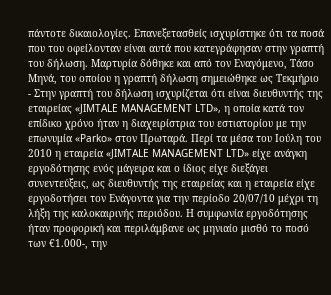πάντοτε δικαιολογίες. Επανεξετασθείς ισχυρίστηκε ότι τα ποσά που του οφείλονταν είναι αυτά που κατεγράφησαν στην γραπτή του δήλωση. Μαρτυρία δόθηκε και από τον Εναγόμενο, Τάσο Μηνά, του οποίου η γραπτή δήλωση σημειώθηκε ως Τεκμήριο
- Στην γραπτή του δήλωση ισχυρίζεται ότι είναι διευθυντής της εταιρείας «JIMTALE MANAGEMENT LTD», η οποία κατά τον επίδικο χρόνο ήταν η διαχειρίστρια του εστιατορίου με την επωνυμία «Parko» στον Πρωταρά. Περί τα μέσα του Ιούλη του 2010 η εταιρεία «JIMTALE MANAGEMENT LTD» είχε ανάγκη εργοδότησης ενός μάγειρα και ο ίδιος είχε διεξάγει συνεντεύξεις, ως διευθυντής της εταιρείας και η εταιρεία είχε εργοδοτήσει τον Ενάγοντα για την περίοδο 20/07/10 μέχρι τη λήξη της καλοκαιρινής περιόδου. Η συμφωνία εργοδότησης ήταν προφορική και περιλάμβανε ως μηνιαίο μισθό το ποσό των €1.000-, την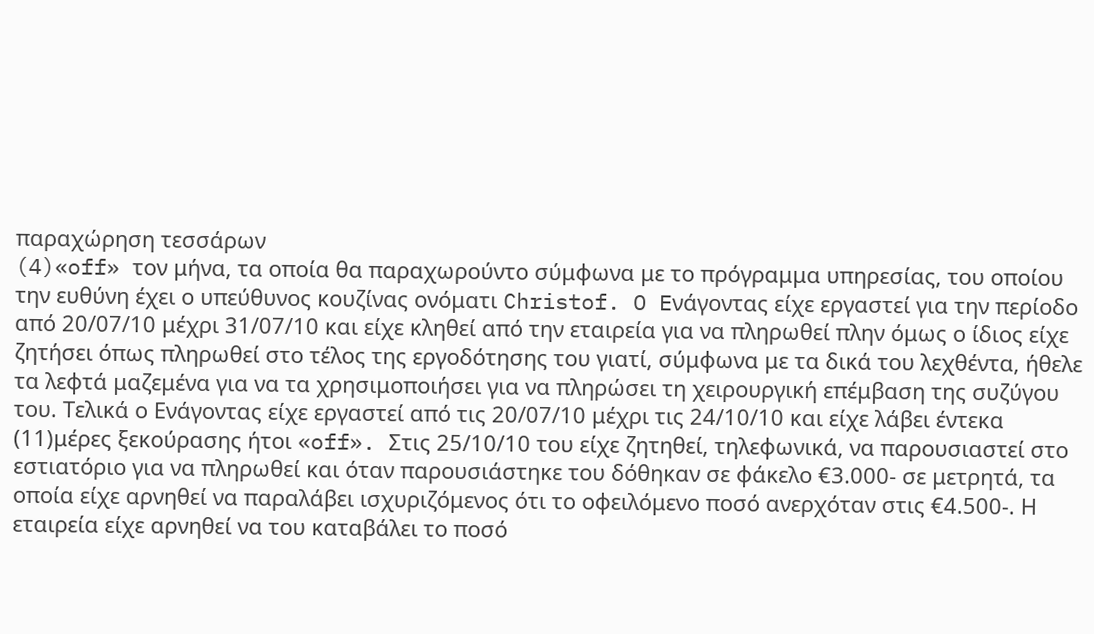παραχώρηση τεσσάρων
(4)«off» τον μήνα, τα οποία θα παραχωρούντο σύμφωνα με το πρόγραμμα υπηρεσίας, του οποίου την ευθύνη έχει ο υπεύθυνος κουζίνας ονόματι Christof. O Eνάγοντας είχε εργαστεί για την περίοδο από 20/07/10 μέχρι 31/07/10 και είχε κληθεί από την εταιρεία για να πληρωθεί πλην όμως ο ίδιος είχε ζητήσει όπως πληρωθεί στο τέλος της εργοδότησης του γιατί, σύμφωνα με τα δικά του λεχθέντα, ήθελε τα λεφτά μαζεμένα για να τα χρησιμοποιήσει για να πληρώσει τη χειρουργική επέμβαση της συζύγου του. Τελικά ο Ενάγοντας είχε εργαστεί από τις 20/07/10 μέχρι τις 24/10/10 και είχε λάβει έντεκα
(11)μέρες ξεκούρασης ήτοι «off». Στις 25/10/10 του είχε ζητηθεί, τηλεφωνικά, να παρουσιαστεί στο εστιατόριο για να πληρωθεί και όταν παρουσιάστηκε του δόθηκαν σε φάκελο €3.000- σε μετρητά, τα οποία είχε αρνηθεί να παραλάβει ισχυριζόμενος ότι το οφειλόμενο ποσό ανερχόταν στις €4.500-. Η εταιρεία είχε αρνηθεί να του καταβάλει το ποσό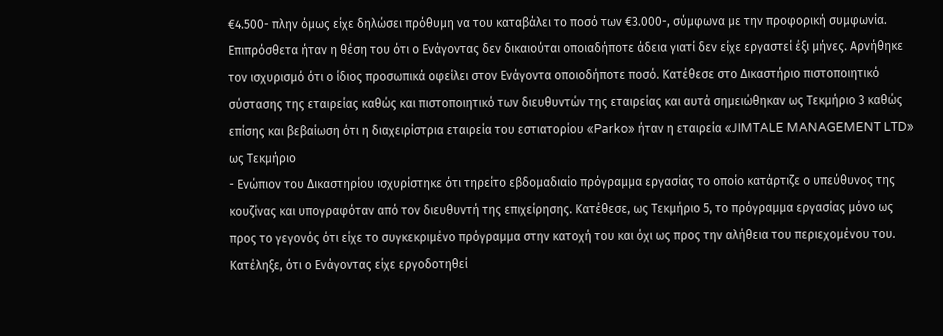€4.500- πλην όμως είχε δηλώσει πρόθυμη να του καταβάλει το ποσό των €3.000-, σύμφωνα με την προφορική συμφωνία. Επιπρόσθετα ήταν η θέση του ότι ο Ενάγοντας δεν δικαιούται οποιαδήποτε άδεια γιατί δεν είχε εργαστεί έξι μήνες. Αρνήθηκε τον ισχυρισμό ότι ο ίδιος προσωπικά οφείλει στον Ενάγοντα οποιοδήποτε ποσό. Κατέθεσε στο Δικαστήριο πιστοποιητικό σύστασης της εταιρείας καθώς και πιστοποιητικό των διευθυντών της εταιρείας και αυτά σημειώθηκαν ως Τεκμήριο 3 καθώς επίσης και βεβαίωση ότι η διαχειρίστρια εταιρεία του εστιατορίου «Parko» ήταν η εταιρεία «JIMTALE MANAGEMENT LTD» ως Τεκμήριο
- Ενώπιον του Δικαστηρίου ισχυρίστηκε ότι τηρείτο εβδομαδιαίο πρόγραμμα εργασίας το οποίο κατάρτιζε ο υπεύθυνος της κουζίνας και υπογραφόταν από τον διευθυντή της επιχείρησης. Κατέθεσε, ως Τεκμήριο 5, το πρόγραμμα εργασίας μόνο ως προς το γεγονός ότι είχε το συγκεκριμένο πρόγραμμα στην κατοχή του και όχι ως προς την αλήθεια του περιεχομένου του. Κατέληξε, ότι ο Ενάγοντας είχε εργοδοτηθεί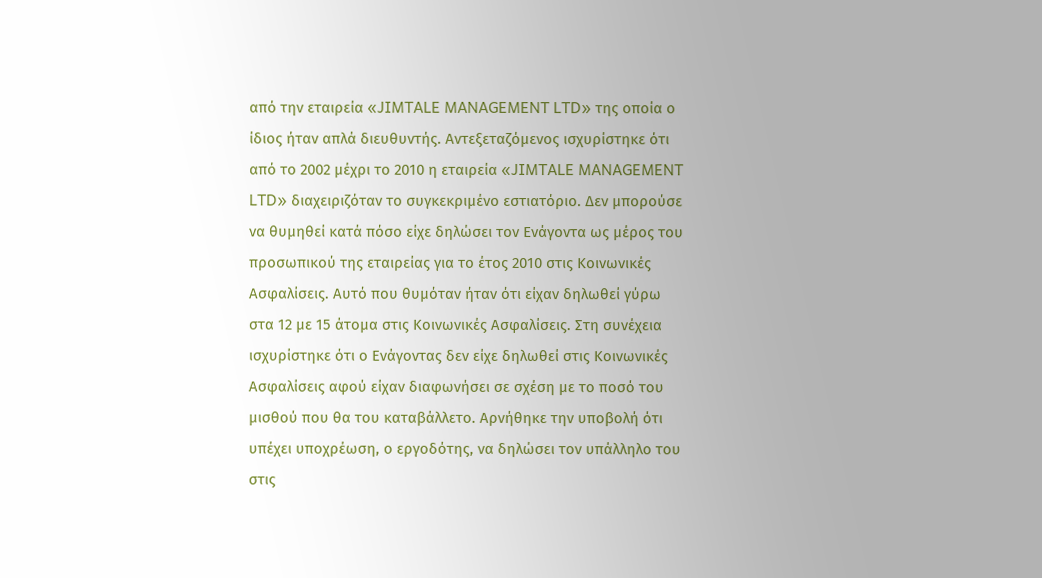από την εταιρεία «JIMTALE MANAGEMENT LTD» της οποία ο ίδιος ήταν απλά διευθυντής. Αντεξεταζόμενος ισχυρίστηκε ότι από το 2002 μέχρι το 2010 η εταιρεία «JIMTALE MANAGEMENT LTD» διαχειριζόταν το συγκεκριμένο εστιατόριο. Δεν μπορούσε να θυμηθεί κατά πόσο είχε δηλώσει τον Ενάγοντα ως μέρος του προσωπικού της εταιρείας για το έτος 2010 στις Κοινωνικές Ασφαλίσεις. Αυτό που θυμόταν ήταν ότι είχαν δηλωθεί γύρω στα 12 με 15 άτομα στις Κοινωνικές Ασφαλίσεις. Στη συνέχεια ισχυρίστηκε ότι ο Ενάγοντας δεν είχε δηλωθεί στις Κοινωνικές Ασφαλίσεις αφού είχαν διαφωνήσει σε σχέση με το ποσό του μισθού που θα του καταβάλλετο. Αρνήθηκε την υποβολή ότι υπέχει υποχρέωση, ο εργοδότης, να δηλώσει τον υπάλληλο του στις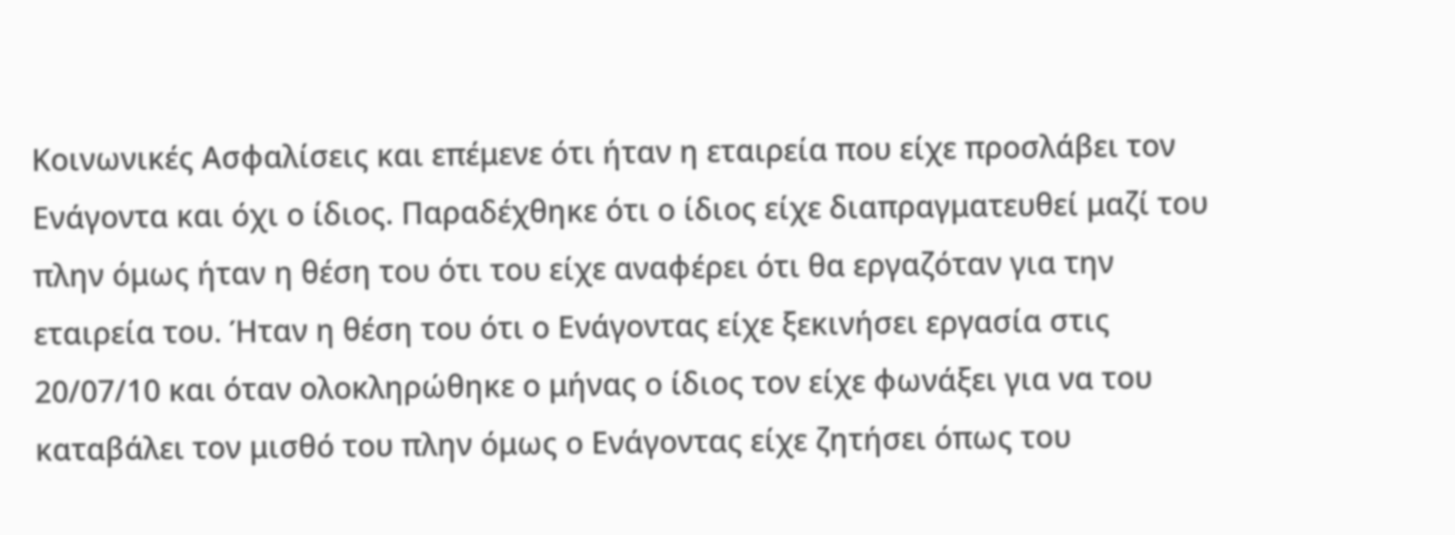Κοινωνικές Ασφαλίσεις και επέμενε ότι ήταν η εταιρεία που είχε προσλάβει τον Ενάγοντα και όχι ο ίδιος. Παραδέχθηκε ότι ο ίδιος είχε διαπραγματευθεί μαζί του πλην όμως ήταν η θέση του ότι του είχε αναφέρει ότι θα εργαζόταν για την εταιρεία του. Ήταν η θέση του ότι ο Ενάγοντας είχε ξεκινήσει εργασία στις 20/07/10 και όταν ολοκληρώθηκε ο μήνας ο ίδιος τον είχε φωνάξει για να του καταβάλει τον μισθό του πλην όμως ο Ενάγοντας είχε ζητήσει όπως του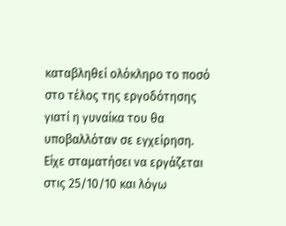καταβληθεί ολόκληρο το ποσό στο τέλος της εργοδότησης γιατί η γυναίκα του θα υποβαλλόταν σε εγχείρηση. Είχε σταματήσει να εργάζεται στις 25/10/10 και λόγω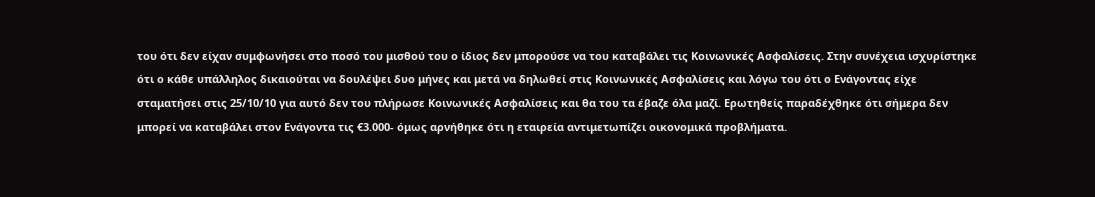του ότι δεν είχαν συμφωνήσει στο ποσό του μισθού του ο ίδιος δεν μπορούσε να του καταβάλει τις Κοινωνικές Ασφαλίσεις. Στην συνέχεια ισχυρίστηκε ότι ο κάθε υπάλληλος δικαιούται να δουλέψει δυο μήνες και μετά να δηλωθεί στις Κοινωνικές Ασφαλίσεις και λόγω του ότι ο Ενάγοντας είχε σταματήσει στις 25/10/10 για αυτό δεν του πλήρωσε Κοινωνικές Ασφαλίσεις και θα του τα έβαζε όλα μαζί. Ερωτηθείς παραδέχθηκε ότι σήμερα δεν μπορεί να καταβάλει στον Ενάγοντα τις €3.000- όμως αρνήθηκε ότι η εταιρεία αντιμετωπίζει οικονομικά προβλήματα.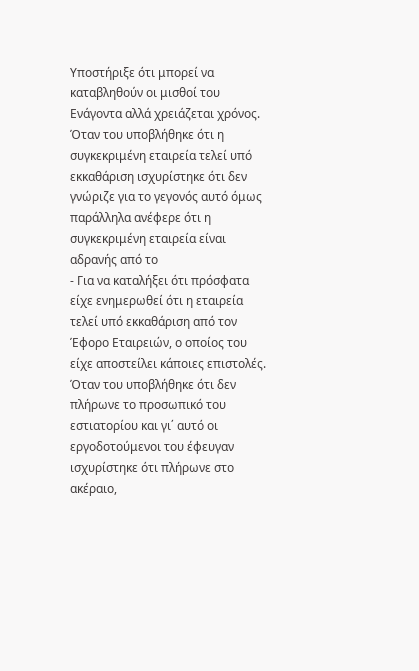Υποστήριξε ότι μπορεί να καταβληθούν οι μισθοί του Ενάγοντα αλλά χρειάζεται χρόνος. Όταν του υποβλήθηκε ότι η συγκεκριμένη εταιρεία τελεί υπό εκκαθάριση ισχυρίστηκε ότι δεν γνώριζε για το γεγονός αυτό όμως παράλληλα ανέφερε ότι η συγκεκριμένη εταιρεία είναι αδρανής από το
- Για να καταλήξει ότι πρόσφατα είχε ενημερωθεί ότι η εταιρεία τελεί υπό εκκαθάριση από τον Έφορο Εταιρειών, ο οποίος του είχε αποστείλει κάποιες επιστολές. Όταν του υποβλήθηκε ότι δεν πλήρωνε το προσωπικό του εστιατορίου και γι΄ αυτό οι εργοδοτούμενοι του έφευγαν ισχυρίστηκε ότι πλήρωνε στο ακέραιο,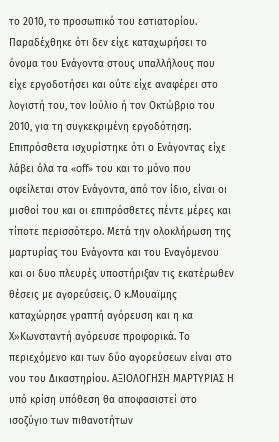το 2010, το προσωπικό του εστιατορίου. Παραδέχθηκε ότι δεν είχε καταχωρήσει το όνομα του Ενάγοντα στους υπαλλήλους που είχε εργοδοτήσει και ούτε είχε αναφέρει στο λογιστή του, τον Ιούλιο ή τον Οκτώβριο του 2010, για τη συγκεκριμένη εργοδότηση. Επιπρόσθετα ισχυρίστηκε ότι ο Ενάγοντας είχε λάβει όλα τα «off» του και το μόνο που οφείλεται στον Ενάγοντα, από τον ίδιο, είναι οι μισθοί του και οι επιπρόσθετες πέντε μέρες και τίποτε περισσότερο. Μετά την ολοκλήρωση της μαρτυρίας του Ενάγοντα και του Εναγόμενου και οι δυο πλευρές υποστήριξαν τις εκατέρωθεν θέσεις με αγορεύσεις. Ο κ.Μουαϊμης καταχώρησε γραπτή αγόρευση και η κα Χ»Κωνσταντή αγόρευσε προφορικά. Το περιεχόμενο και των δύο αγορεύσεων είναι στο νου του Δικαστηρίου. ΑΞΙΟΛΟΓΗΣΗ ΜΑΡΤΥΡΙΑΣ Η υπό κρίση υπόθεση θα αποφασιστεί στο ισοζύγιο των πιθανοτήτων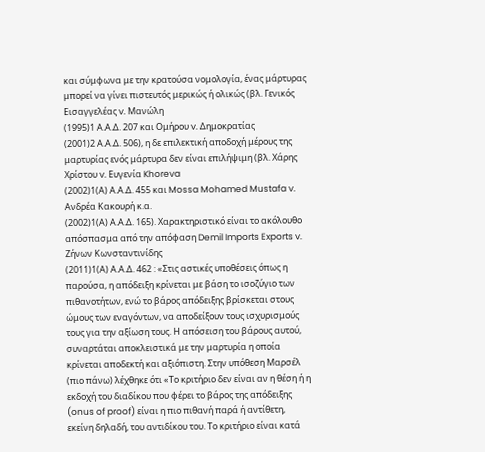και σύμφωνα με την κρατούσα νομολογία, ένας μάρτυρας μπορεί να γίνει πιστευτός μερικώς ή ολικώς (βλ. Γενικός Εισαγγελέας v. Μανώλη
(1995)1 Α.Α.Δ. 207 και Ομήρου v. Δημοκρατίας
(2001)2 Α.Α.Δ. 506), η δε επιλεκτική αποδοχή μέρους της μαρτυρίας ενός μάρτυρα δεν είναι επιλήψιμη (βλ. Χάρης Χρίστου v. Ευγενία Khoreva
(2002)1(Α) Α.Α.Δ. 455 και Mossa Mohamed Mustafa v. Ανδρέα Κακουρή κ.α.
(2002)1(Α) Α.Α.Δ. 165). Χαρακτηριστικό είναι το ακόλουθο απόσπασμα από την απόφαση Demil Imports Exports v. Ζήνων Κωνσταντινίδης
(2011)1(Α) Α.Α.Δ. 462 : «Στις αστικές υποθέσεις όπως η παρούσα, η απόδειξη κρίνεται με βάση το ισοζύγιο των πιθανοτήτων, ενώ το βάρος απόδειξης βρίσκεται στους ώμους των εναγόντων, να αποδείξουν τους ισχυρισμούς τους για την αξίωση τους. Η απόσειση του βάρους αυτού, συναρτάται αποκλειστικά με την μαρτυρία η οποία κρίνεται αποδεκτή και αξιόπιστη. Στην υπόθεση Μαρσέλ (πιο πάνω) λέχθηκε ότι «Το κριτήριο δεν είναι αν η θέση ή η εκδοχή του διαδίκου που φέρει το βάρος της απόδειξης (onus of proof) είναι η πιο πιθανή παρά ή αντίθετη, εκείνη δηλαδή, του αντιδίκου του. Το κριτήριο είναι κατά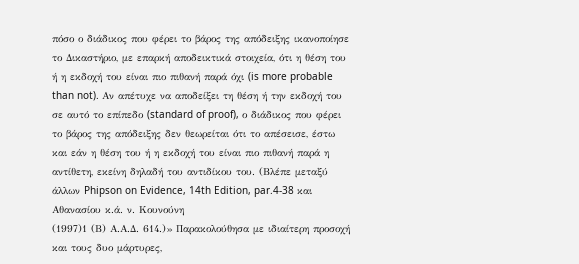πόσο ο διάδικος που φέρει το βάρος της απόδειξης ικανοποίησε το Δικαστήριο, με επαρκή αποδεικτικά στοιχεία, ότι η θέση του ή η εκδοχή του είναι πιο πιθανή παρά όχι (is more probable than not). Αν απέτυχε να αποδείξει τη θέση ή την εκδοχή του σε αυτό το επίπεδο (standard of proof), ο διάδικος που φέρει το βάρος της απόδειξης δεν θεωρείται ότι το απέσεισε, έστω και εάν η θέση του ή η εκδοχή του είναι πιο πιθανή παρά η αντίθετη, εκείνη δηλαδή του αντιδίκου του. (Βλέπε μεταξύ άλλων Phipson on Evidence, 14th Edition, par.4-38 και Αθανασίου κ.ά. ν. Κουνούνη
(1997)1 (Β) Α.Α.Δ. 614.)» Παρακολούθησα με ιδιαίτερη προσοχή και τους δυο μάρτυρες,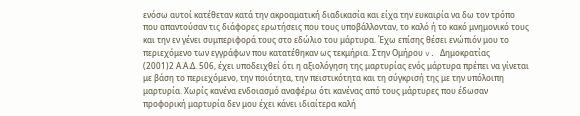ενόσω αυτοί κατέθεταν κατά την ακροαματική διαδικασία και είχα την ευκαιρία να δω τον τρόπο που απαντούσαν τις διάφορες ερωτήσεις που τους υποβάλλονταν, το καλό ή το κακό μνημονικό τους και την εν γένει συμπεριφορά τους στο εδώλιο του μάρτυρα. Έχω επίσης θέσει ενώπιόν μου το περιεχόμενο των εγγράφων που κατατέθηκαν ως τεκμήρια. Στην Ομήρου v. Δημοκρατίας
(2001)2 Α.Α.Δ. 506, έχει υποδειχθεί ότι η αξιολόγηση της μαρτυρίας ενός μάρτυρα πρέπει να γίνεται με βάση το περιεχόμενο, την ποιότητα, την πειστικότητα και τη σύγκρισή της με την υπόλοιπη μαρτυρία. Χωρίς κανένα ενδοιασμό αναφέρω ότι κανένας από τους μάρτυρες που έδωσαν προφορική μαρτυρία δεν μου έχει κάνει ιδιαίτερα καλή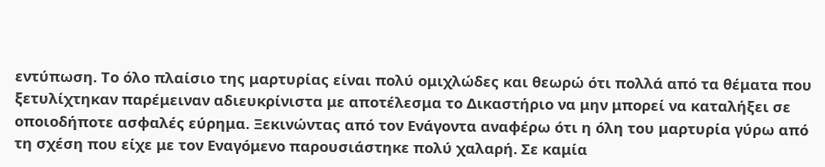εντύπωση. Το όλο πλαίσιο της μαρτυρίας είναι πολύ ομιχλώδες και θεωρώ ότι πολλά από τα θέματα που ξετυλίχτηκαν παρέμειναν αδιευκρίνιστα με αποτέλεσμα το Δικαστήριο να μην μπορεί να καταλήξει σε οποιοδήποτε ασφαλές εύρημα. Ξεκινώντας από τον Ενάγοντα αναφέρω ότι η όλη του μαρτυρία γύρω από τη σχέση που είχε με τον Εναγόμενο παρουσιάστηκε πολύ χαλαρή. Σε καμία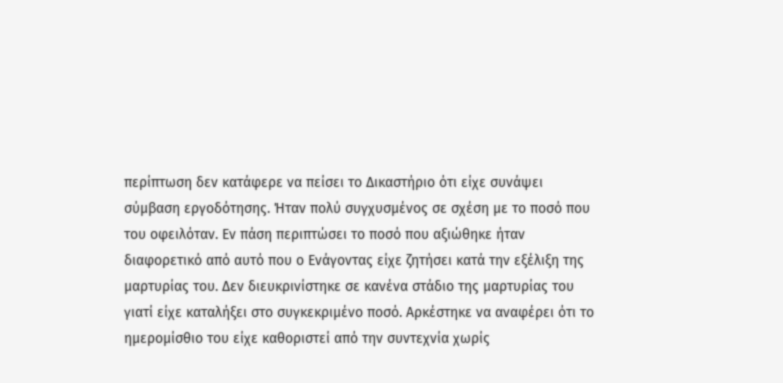περίπτωση δεν κατάφερε να πείσει το Δικαστήριο ότι είχε συνάψει σύμβαση εργοδότησης. Ήταν πολύ συγχυσμένος σε σχέση με το ποσό που του οφειλόταν. Εν πάση περιπτώσει το ποσό που αξιώθηκε ήταν διαφορετικό από αυτό που ο Ενάγοντας είχε ζητήσει κατά την εξέλιξη της μαρτυρίας του. Δεν διευκρινίστηκε σε κανένα στάδιο της μαρτυρίας του γιατί είχε καταλήξει στο συγκεκριμένο ποσό. Αρκέστηκε να αναφέρει ότι το ημερομίσθιο του είχε καθοριστεί από την συντεχνία χωρίς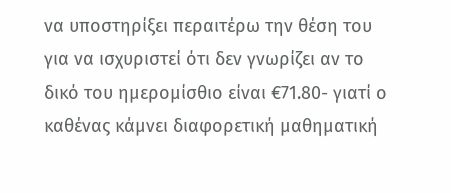να υποστηρίξει περαιτέρω την θέση του για να ισχυριστεί ότι δεν γνωρίζει αν το δικό του ημερομίσθιο είναι €71.80- γιατί ο καθένας κάμνει διαφορετική μαθηματική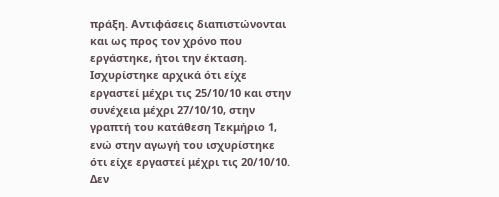πράξη. Αντιφάσεις διαπιστώνονται και ως προς τον χρόνο που εργάστηκε, ήτοι την έκταση. Ισχυρίστηκε αρχικά ότι είχε εργαστεί μέχρι τις 25/10/10 και στην συνέχεια μέχρι 27/10/10, στην γραπτή του κατάθεση Τεκμήριο 1, ενώ στην αγωγή του ισχυρίστηκε ότι είχε εργαστεί μέχρι τις 20/10/10. Δεν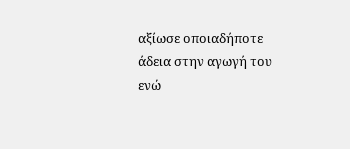αξίωσε οποιαδήποτε άδεια στην αγωγή του ενώ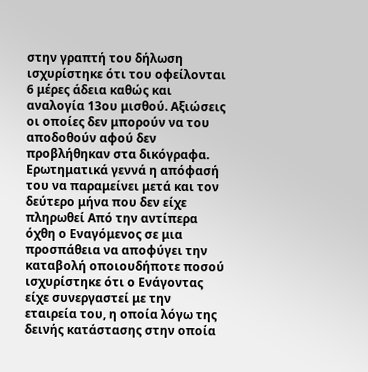στην γραπτή του δήλωση ισχυρίστηκε ότι του οφείλονται 6 μέρες άδεια καθώς και αναλογία 13ου μισθού. Αξιώσεις οι οποίες δεν μπορούν να του αποδοθούν αφού δεν προβλήθηκαν στα δικόγραφα. Ερωτηματικά γεννά η απόφασή του να παραμείνει μετά και τον δεύτερο μήνα που δεν είχε πληρωθεί Από την αντίπερα όχθη ο Εναγόμενος σε μια προσπάθεια να αποφύγει την καταβολή οποιουδήποτε ποσού ισχυρίστηκε ότι ο Ενάγοντας είχε συνεργαστεί με την εταιρεία του, η οποία λόγω της δεινής κατάστασης στην οποία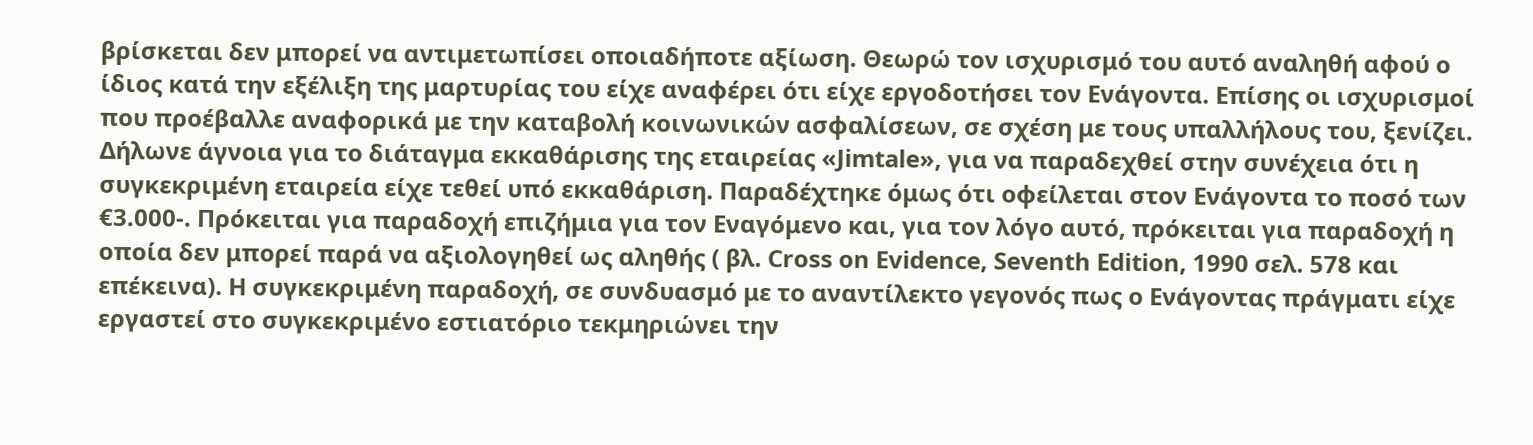βρίσκεται δεν μπορεί να αντιμετωπίσει οποιαδήποτε αξίωση. Θεωρώ τον ισχυρισμό του αυτό αναληθή αφού ο ίδιος κατά την εξέλιξη της μαρτυρίας του είχε αναφέρει ότι είχε εργοδοτήσει τον Ενάγοντα. Επίσης οι ισχυρισμοί που προέβαλλε αναφορικά με την καταβολή κοινωνικών ασφαλίσεων, σε σχέση με τους υπαλλήλους του, ξενίζει. Δήλωνε άγνοια για το διάταγμα εκκαθάρισης της εταιρείας «Jimtale», για να παραδεχθεί στην συνέχεια ότι η συγκεκριμένη εταιρεία είχε τεθεί υπό εκκαθάριση. Παραδέχτηκε όμως ότι οφείλεται στον Ενάγοντα το ποσό των €3.000-. Πρόκειται για παραδοχή επιζήμια για τον Εναγόμενο και, για τον λόγο αυτό, πρόκειται για παραδοχή η οποία δεν μπορεί παρά να αξιολογηθεί ως αληθής ( βλ. Cross on Evidence, Seventh Edition, 1990 σελ. 578 και επέκεινα). Η συγκεκριμένη παραδοχή, σε συνδυασμό με το αναντίλεκτο γεγονός πως ο Ενάγοντας πράγματι είχε εργαστεί στο συγκεκριμένο εστιατόριο τεκμηριώνει την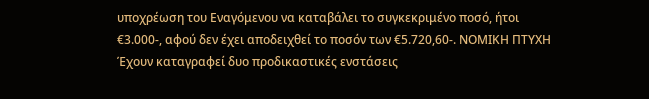υποχρέωση του Εναγόμενου να καταβάλει το συγκεκριμένο ποσό, ήτοι €3.000-, αφού δεν έχει αποδειχθεί το ποσόν των €5.720,60-. ΝΟΜΙΚΗ ΠΤΥΧΗ Έχουν καταγραφεί δυο προδικαστικές ενστάσεις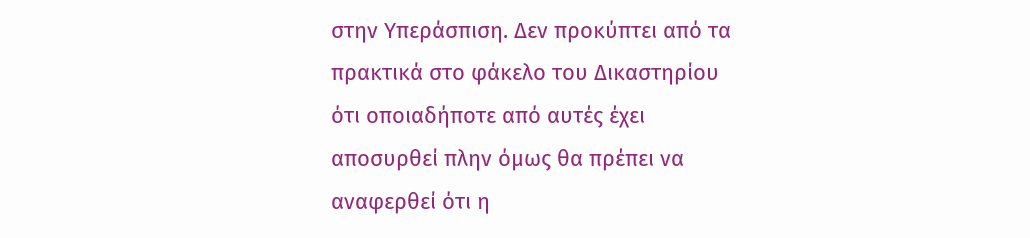στην Υπεράσπιση. Δεν προκύπτει από τα πρακτικά στο φάκελο του Δικαστηρίου ότι οποιαδήποτε από αυτές έχει αποσυρθεί πλην όμως θα πρέπει να αναφερθεί ότι η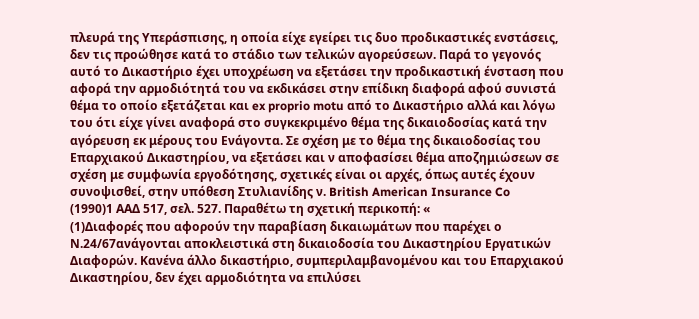πλευρά της Υπεράσπισης, η οποία είχε εγείρει τις δυο προδικαστικές ενστάσεις, δεν τις προώθησε κατά το στάδιο των τελικών αγορεύσεων. Παρά το γεγονός αυτό το Δικαστήριο έχει υποχρέωση να εξετάσει την προδικαστική ένσταση που αφορά την αρμοδιότητά του να εκδικάσει στην επίδικη διαφορά αφού συνιστά θέμα το οποίο εξετάζεται και ex proprio motu από το Δικαστήριο αλλά και λόγω του ότι είχε γίνει αναφορά στο συγκεκριμένο θέμα της δικαιοδοσίας κατά την αγόρευση εκ μέρους του Ενάγοντα. Σε σχέση με το θέμα της δικαιοδοσίας του Επαρχιακού Δικαστηρίου, να εξετάσει και ν αποφασίσει θέμα αποζημιώσεων σε σχέση με συμφωνία εργοδότησης, σχετικές είναι οι αρχές, όπως αυτές έχουν συνοψισθεί, στην υπόθεση Στυλιανίδης ν. British American Insurance Co
(1990)1 ΑΑΔ 517, σελ. 527. Παραθέτω τη σχετική περικοπή: «
(1)Διαφορές που αφορούν την παραβίαση δικαιωμάτων που παρέχει ο Ν.24/67ανάγονται αποκλειστικά στη δικαιοδοσία του Δικαστηρίου Εργατικών Διαφορών. Κανένα άλλο δικαστήριο, συμπεριλαμβανομένου και του Επαρχιακού Δικαστηρίου, δεν έχει αρμοδιότητα να επιλύσει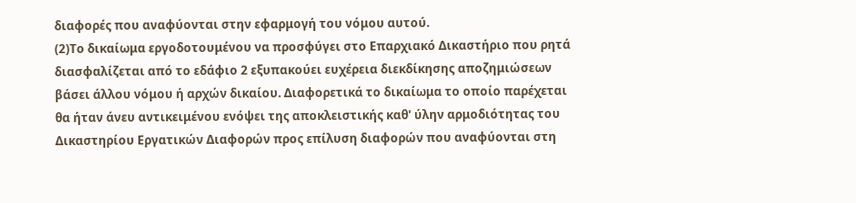διαφορές που αναφύονται στην εφαρμογή του νόμου αυτού.
(2)Το δικαίωμα εργοδοτουμένου να προσφύγει στο Επαρχιακό Δικαστήριο που ρητά διασφαλίζεται από το εδάφιο 2 εξυπακούει ευχέρεια διεκδίκησης αποζημιώσεων βάσει άλλου νόμου ή αρχών δικαίου. Διαφορετικά το δικαίωμα το οποίο παρέχεται θα ήταν άνευ αντικειμένου ενόψει της αποκλειστικής καθ' ύλην αρμοδιότητας του Δικαστηρίου Εργατικών Διαφορών προς επίλυση διαφορών που αναφύονται στη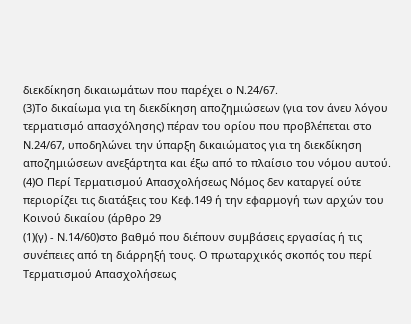διεκδίκηση δικαιωμάτων που παρέχει ο Ν.24/67.
(3)Το δικαίωμα για τη διεκδίκηση αποζημιώσεων (για τον άνευ λόγου τερματισμό απασχόλησης) πέραν του ορίου που προβλέπεται στο Ν.24/67, υποδηλώνει την ύπαρξη δικαιώματος για τη διεκδίκηση αποζημιώσεων ανεξάρτητα και έξω από το πλαίσιο του νόμου αυτού.
(4)Ο Περί Τερματισμού Απασχολήσεως Νόμος δεν καταργεί ούτε περιορίζει τις διατάξεις του Κεφ.149 ή την εφαρμογή των αρχών του Κοινού δικαίου (άρθρο 29
(1)(γ) - Ν.14/60)στο βαθμό που διέπουν συμβάσεις εργασίας ή τις συνέπειες από τη διάρρηξή τους. Ο πρωταρχικός σκοπός του περί Τερματισμού Απασχολήσεως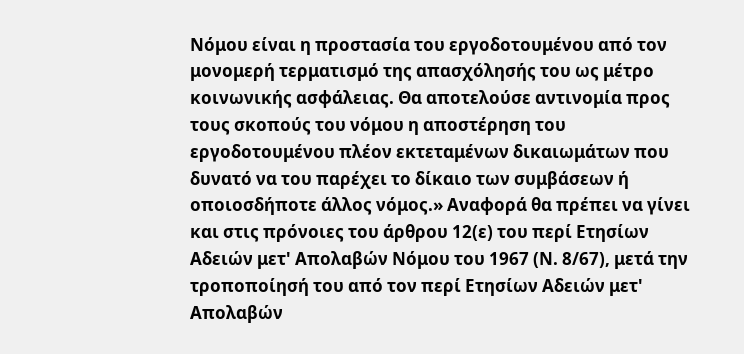Νόμου είναι η προστασία του εργοδοτουμένου από τον μονομερή τερματισμό της απασχόλησής του ως μέτρο κοινωνικής ασφάλειας. Θα αποτελούσε αντινομία προς τους σκοπούς του νόμου η αποστέρηση του εργοδοτουμένου πλέον εκτεταμένων δικαιωμάτων που δυνατό να του παρέχει το δίκαιο των συμβάσεων ή οποιοσδήποτε άλλος νόμος.» Αναφορά θα πρέπει να γίνει και στις πρόνοιες του άρθρου 12(ε) του περί Ετησίων Αδειών μετ' Απολαβών Νόμου του 1967 (Ν. 8/67), μετά την τροποποίησή του από τον περί Ετησίων Αδειών μετ' Απολαβών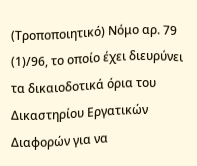(Τροποποιητικό) Νόμο αρ. 79
(1)/96, το οποίο έχει διευρύνει τα δικαιοδοτικά όρια του Δικαστηρίου Εργατικών Διαφορών για να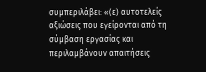συμπεριλάβει: «(ε) αυτοτελείς αξιώσεις που εγείρονται από τη σύμβαση εργασίας και περιλαμβάνουν απαιτήσεις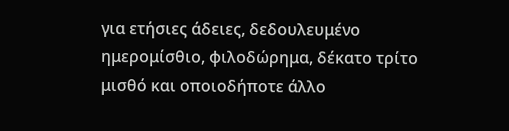για ετήσιες άδειες, δεδουλευμένο ημερομίσθιο, φιλοδώρημα, δέκατο τρίτο μισθό και οποιοδήποτε άλλο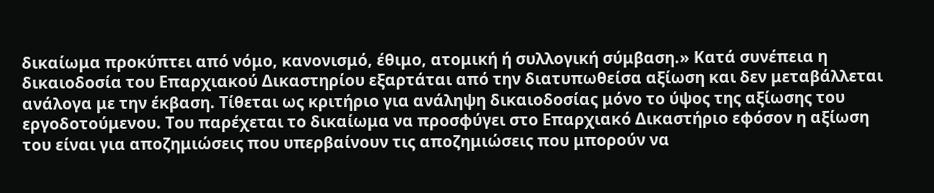δικαίωμα προκύπτει από νόμο, κανονισμό, έθιμο, ατομική ή συλλογική σύμβαση.» Κατά συνέπεια η δικαιοδοσία του Επαρχιακού Δικαστηρίου εξαρτάται από την διατυπωθείσα αξίωση και δεν μεταβάλλεται ανάλογα με την έκβαση. Τίθεται ως κριτήριο για ανάληψη δικαιοδοσίας μόνο το ύψος της αξίωσης του εργοδοτούμενου. Του παρέχεται το δικαίωμα να προσφύγει στο Επαρχιακό Δικαστήριο εφόσον η αξίωση του είναι για αποζημιώσεις που υπερβαίνουν τις αποζημιώσεις που μπορούν να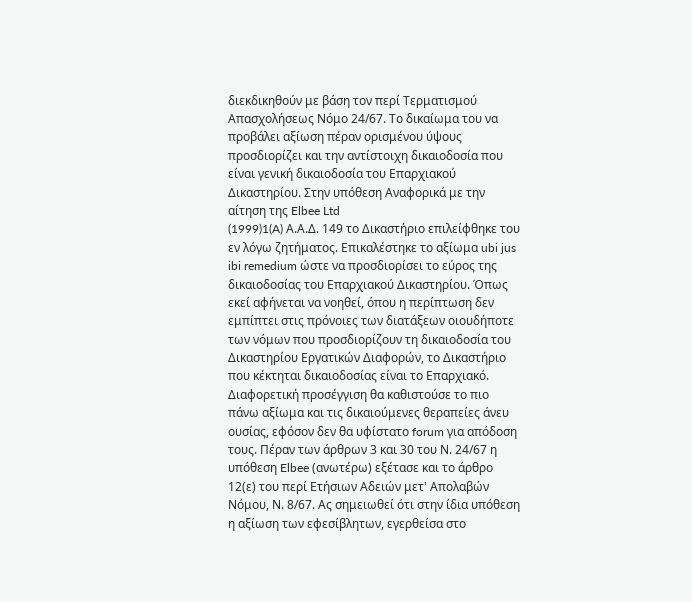διεκδικηθούν με βάση τον περί Τερματισμού Απασχολήσεως Νόμο 24/67. Το δικαίωμα του να προβάλει αξίωση πέραν ορισμένου ύψους προσδιορίζει και την αντίστοιχη δικαιοδοσία που είναι γενική δικαιοδοσία του Επαρχιακού Δικαστηρίου. Στην υπόθεση Αναφορικά με την αίτηση της Elbee Ltd
(1999)1(A) Α.Α.Δ. 149 το Δικαστήριο επιλείφθηκε του εν λόγω ζητήματος. Επικαλέστηκε το αξίωμα ubi jus ibi remedium ώστε να προσδιορίσει το εύρος της δικαιοδοσίας του Επαρχιακού Δικαστηρίου. Όπως εκεί αφήνεται να νοηθεί, όπου η περίπτωση δεν εμπίπτει στις πρόνοιες των διατάξεων οιουδήποτε των νόμων που προσδιορίζουν τη δικαιοδοσία του Δικαστηρίου Εργατικών Διαφορών, το Δικαστήριο που κέκτηται δικαιοδοσίας είναι το Επαρχιακό. Διαφορετική προσέγγιση θα καθιστούσε το πιο πάνω αξίωμα και τις δικαιούμενες θεραπείες άνευ ουσίας, εφόσον δεν θα υφίστατο forum για απόδοση τους. Πέραν των άρθρων 3 και 30 του Ν. 24/67 η υπόθεση Elbee (ανωτέρω) εξέτασε και το άρθρο 12(ε) του περί Ετήσιων Αδειών μετ' Απολαβών Νόμου, Ν. 8/67. Ας σημειωθεί ότι στην ίδια υπόθεση η αξίωση των εφεσίβλητων, εγερθείσα στο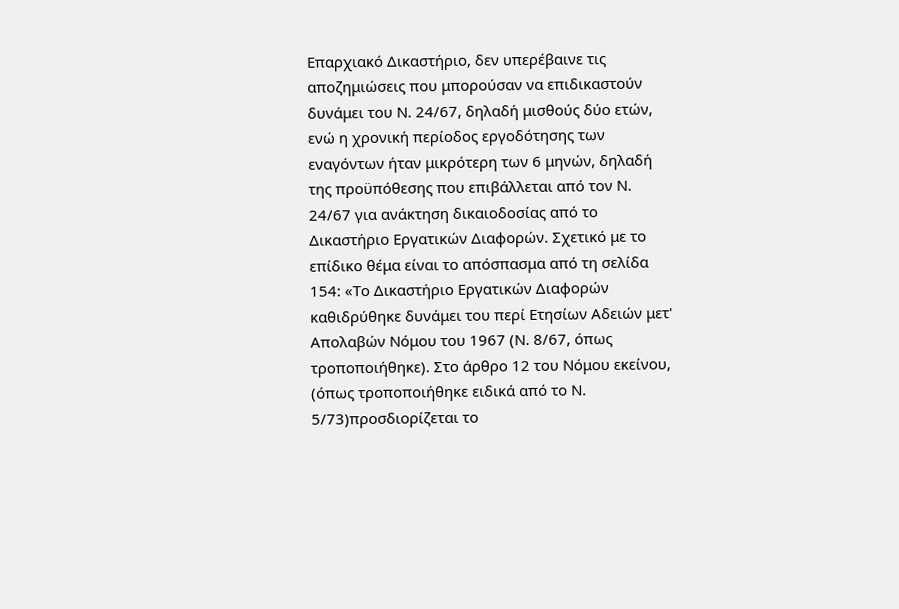Επαρχιακό Δικαστήριο, δεν υπερέβαινε τις αποζημιώσεις που μπορούσαν να επιδικαστούν δυνάμει του Ν. 24/67, δηλαδή μισθούς δύο ετών, ενώ η χρονική περίοδος εργοδότησης των εναγόντων ήταν μικρότερη των 6 μηνών, δηλαδή της προϋπόθεσης που επιβάλλεται από τον Ν. 24/67 για ανάκτηση δικαιοδοσίας από το Δικαστήριο Εργατικών Διαφορών. Σχετικό με το επίδικο θέμα είναι το απόσπασμα από τη σελίδα 154: «Το Δικαστήριο Εργατικών Διαφορών καθιδρύθηκε δυνάμει του περί Ετησίων Αδειών μετ' Απολαβών Νόμου του 1967 (Ν. 8/67, όπως τροποποιήθηκε). Στο άρθρο 12 του Νόμου εκείνου, (όπως τροποποιήθηκε ειδικά από το Ν. 5/73)προσδιορίζεται το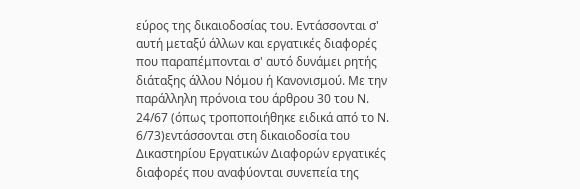εύρος της δικαιοδοσίας του. Εντάσσονται σ' αυτή μεταξύ άλλων και εργατικές διαφορές που παραπέμπονται σ' αυτό δυνάμει ρητής διάταξης άλλου Νόμου ή Κανονισμού. Με την παράλληλη πρόνοια του άρθρου 30 του Ν. 24/67 (όπως τροποποιήθηκε ειδικά από το Ν. 6/73)εντάσσονται στη δικαιοδοσία του Δικαστηρίου Εργατικών Διαφορών εργατικές διαφορές που αναφύονται συνεπεία της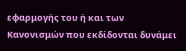εφαρμογής του ή και των Κανονισμών που εκδίδονται δυνάμει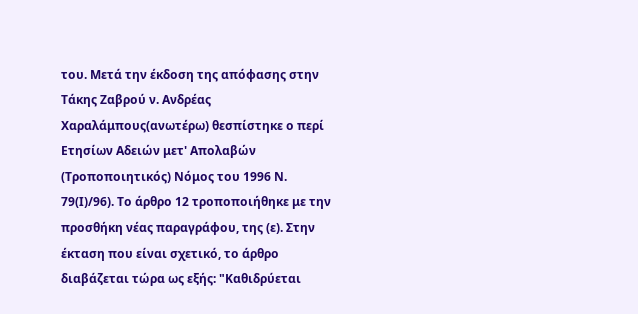του. Μετά την έκδοση της απόφασης στην Τάκης Ζαβρού ν. Ανδρέας Χαραλάμπους(ανωτέρω) θεσπίστηκε ο περί Ετησίων Αδειών μετ' Απολαβών (Τροποποιητικός) Νόμος του 1996 Ν. 79(Ι)/96). Το άρθρο 12 τροποποιήθηκε με την προσθήκη νέας παραγράφου, της (ε). Στην έκταση που είναι σχετικό, το άρθρο διαβάζεται τώρα ως εξής: "Καθιδρύεται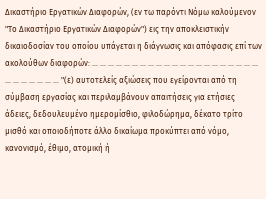Δικαστήριο Εργατικών Διαφορών, (εν τω παρόντι Νόμω καλούμενον "Το Δικαστήριο Εργατικών Διαφορών") εις την αποκλειστικήν δικαιοδοσίαν του οποίου υπάγεται η διάγνωσις και απόφασις επί των ακολούθων διαφορών: ... ... ... ... ... ... ... ... ... ... ... ... ... ... ... ... ... ... ... ... ... ... ... ... ... ... ... ... "(ε) αυτοτελείς αξιώσεις που εγείρονται από τη σύμβαση εργασίας και περιλαμβάνουν απαιτήσεις για ετήσιες άδειες, δεδουλευμένο ημερομίσθιο, φιλοδώρημα, δέκατο τρίτο μισθό και οποιοδήποτε άλλο δικαίωμα προκύπτει από νόμο, κανονισμό, έθιμο, ατομική ή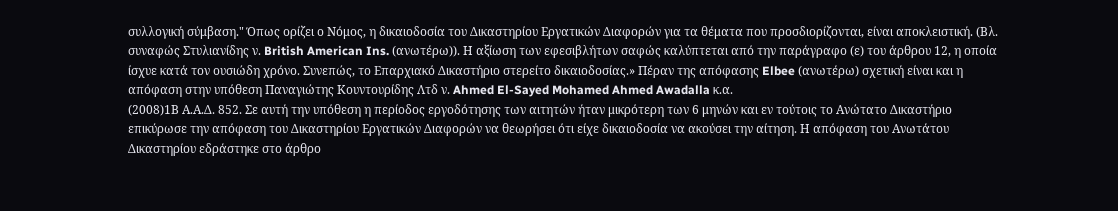συλλογική σύμβαση." Όπως ορίζει ο Νόμος, η δικαιοδοσία του Δικαστηρίου Εργατικών Διαφορών για τα θέματα που προσδιορίζονται, είναι αποκλειστική. (Βλ. συναφώς Στυλιανίδης ν. British American Ins. (ανωτέρω)). Η αξίωση των εφεσιβλήτων σαφώς καλύπτεται από την παράγραφο (ε) του άρθρου 12, η οποία ίσχυε κατά τον ουσιώδη χρόνο. Συνεπώς, το Επαρχιακό Δικαστήριο στερείτο δικαιοδοσίας.» Πέραν της απόφασης Elbee (ανωτέρω) σχετική είναι και η απόφαση στην υπόθεση Παναγιώτης Κουντουρίδης Λτδ ν. Ahmed El-Sayed Mohamed Ahmed Awadalla κ.α.
(2008)1Β Α.Α.Δ. 852. Σε αυτή την υπόθεση η περίοδος εργοδότησης των αιτητών ήταν μικρότερη των 6 μηνών και εν τούτοις το Ανώτατο Δικαστήριο επικύρωσε την απόφαση του Δικαστηρίου Εργατικών Διαφορών να θεωρήσει ότι είχε δικαιοδοσία να ακούσει την αίτηση. Η απόφαση του Ανωτάτου Δικαστηρίου εδράστηκε στο άρθρο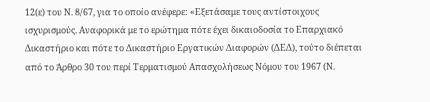12(ε) του Ν. 8/67, για το οποίο ανέφερε: «Εξετάσαμε τους αντίστοιχους ισχυρισμούς. Αναφορικά με το ερώτημα πότε έχει δικαιοδοσία το Επαρχιακό Δικαστήριο και πότε το Δικαστήριο Εργατικών Διαφορών (ΔΕΔ), τούτο διέπεται από το Άρθρο 30 του περί Τερματισμού Απασχολήσεως Νόμου του 1967 (Ν.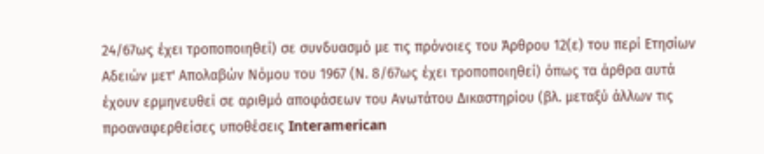24/67ως έχει τροποποιηθεί) σε συνδυασμό με τις πρόνοιες του Άρθρου 12(ε) του περί Ετησίων Αδειών μετ' Απολαβών Νόμου του 1967 (Ν. 8/67ως έχει τροποποιηθεί) όπως τα άρθρα αυτά έχουν ερμηνευθεί σε αριθμό αποφάσεων του Ανωτάτου Δικαστηρίου (βλ. μεταξύ άλλων τις προαναφερθείσες υποθέσεις Interamerican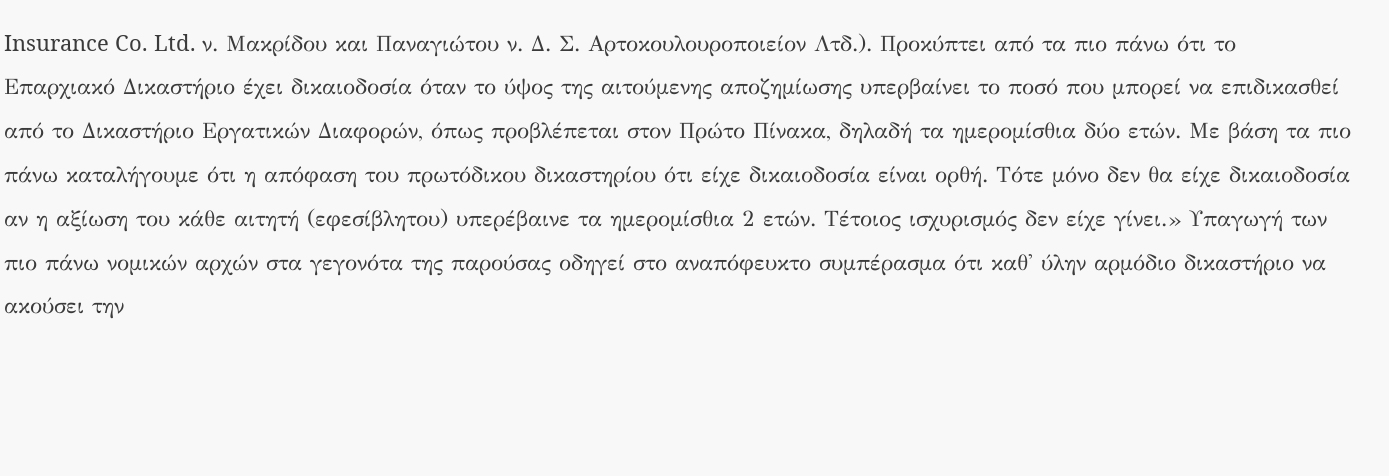Insurance Co. Ltd. ν. Μακρίδου και Παναγιώτου ν. Δ. Σ. Αρτοκουλουροποιείον Λτδ.). Προκύπτει από τα πιο πάνω ότι το Επαρχιακό Δικαστήριο έχει δικαιοδοσία όταν το ύψος της αιτούμενης αποζημίωσης υπερβαίνει το ποσό που μπορεί να επιδικασθεί από το Δικαστήριο Εργατικών Διαφορών, όπως προβλέπεται στον Πρώτο Πίνακα, δηλαδή τα ημερομίσθια δύο ετών. Με βάση τα πιο πάνω καταλήγουμε ότι η απόφαση του πρωτόδικου δικαστηρίου ότι είχε δικαιοδοσία είναι ορθή. Τότε μόνο δεν θα είχε δικαιοδοσία αν η αξίωση του κάθε αιτητή (εφεσίβλητου) υπερέβαινε τα ημερομίσθια 2 ετών. Τέτοιος ισχυρισμός δεν είχε γίνει.» Υπαγωγή των πιο πάνω νομικών αρχών στα γεγονότα της παρούσας οδηγεί στο αναπόφευκτο συμπέρασμα ότι καθ' ύλην αρμόδιο δικαστήριο να ακούσει την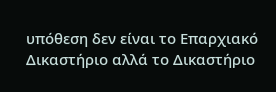υπόθεση δεν είναι το Επαρχιακό Δικαστήριο αλλά το Δικαστήριο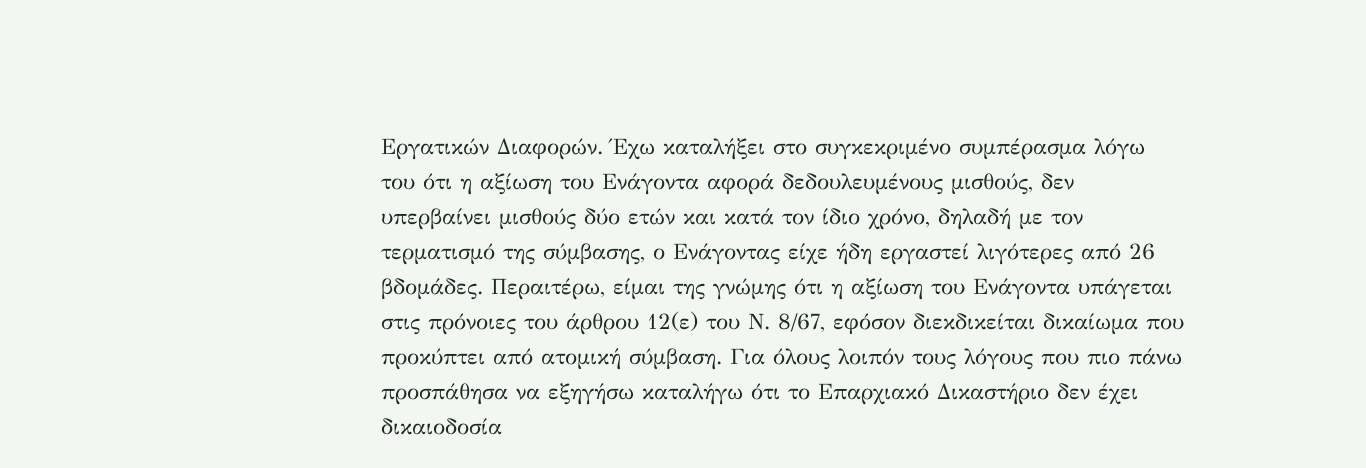Εργατικών Διαφορών. Έχω καταλήξει στο συγκεκριμένο συμπέρασμα λόγω του ότι η αξίωση του Ενάγοντα αφορά δεδουλευμένους μισθούς, δεν υπερβαίνει μισθούς δύο ετών και κατά τον ίδιο χρόνο, δηλαδή με τον τερματισμό της σύμβασης, ο Ενάγοντας είχε ήδη εργαστεί λιγότερες από 26 βδομάδες. Περαιτέρω, είμαι της γνώμης ότι η αξίωση του Ενάγοντα υπάγεται στις πρόνοιες του άρθρου 12(ε) του Ν. 8/67, εφόσον διεκδικείται δικαίωμα που προκύπτει από ατομική σύμβαση. Για όλους λοιπόν τους λόγους που πιο πάνω προσπάθησα να εξηγήσω καταλήγω ότι το Επαρχιακό Δικαστήριο δεν έχει δικαιοδοσία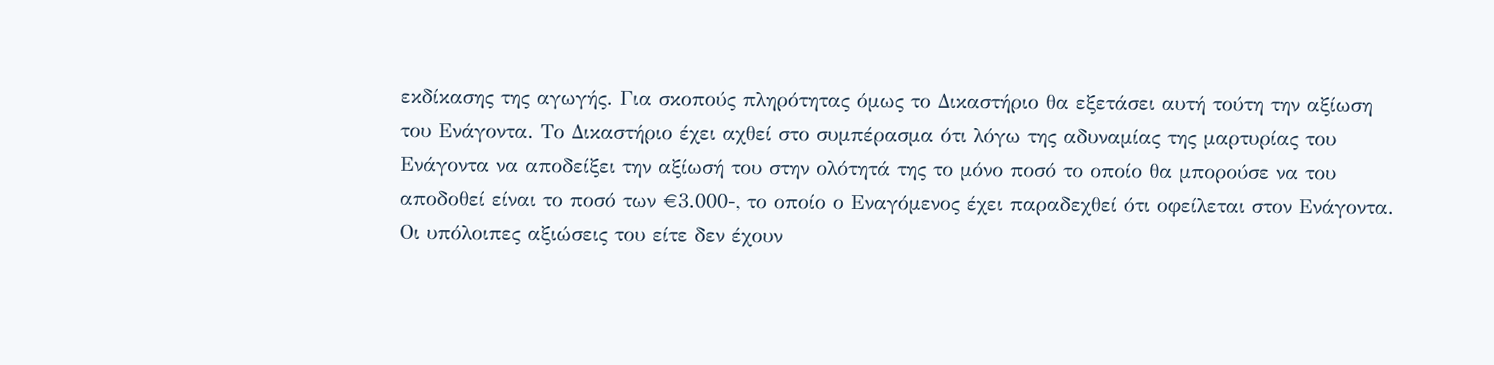εκδίκασης της αγωγής. Για σκοπούς πληρότητας όμως το Δικαστήριο θα εξετάσει αυτή τούτη την αξίωση του Ενάγοντα. Το Δικαστήριο έχει αχθεί στο συμπέρασμα ότι λόγω της αδυναμίας της μαρτυρίας του Ενάγοντα να αποδείξει την αξίωσή του στην ολότητά της το μόνο ποσό το οποίο θα μπορούσε να του αποδοθεί είναι το ποσό των €3.000-, το οποίο ο Εναγόμενος έχει παραδεχθεί ότι οφείλεται στον Ενάγοντα. Οι υπόλοιπες αξιώσεις του είτε δεν έχουν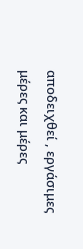αποδειχθεί , εργάσιμες μέρες και μέρες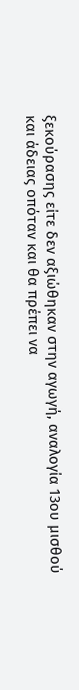ξεκούρασης είτε δεν αξιώθηκαν στην αγωγή, αναλογία 13ου μισθού και άδειας οπόταν και θα πρέπει να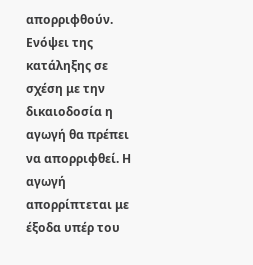απορριφθούν. Ενόψει της κατάληξης σε σχέση με την δικαιοδοσία η αγωγή θα πρέπει να απορριφθεί. Η αγωγή απορρίπτεται με έξοδα υπέρ του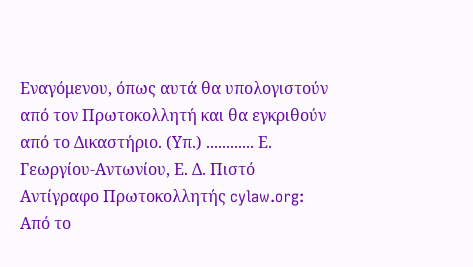Εναγόμενου, όπως αυτά θα υπολογιστούν από τον Πρωτοκολλητή και θα εγκριθούν από το Δικαστήριο. (Υπ.) ............ Ε. Γεωργίου-Αντωνίου, Ε. Δ. Πιστό Αντίγραφο Πρωτοκολλητής cylaw.org: Από το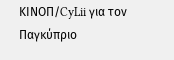ΚΙΝOΠ/CyLii για τον Παγκύπριο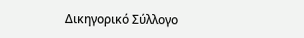Δικηγορικό Σύλλογο